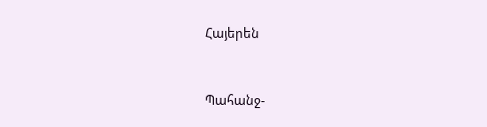Հայերեն


Պահանջ-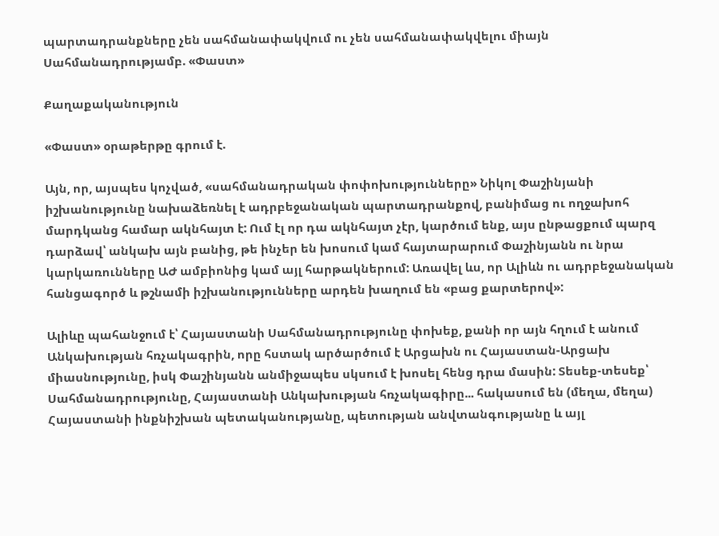պարտադրանքները չեն սահմանափակվում ու չեն սահմանափակվելու միայն Սահմանադրությամբ. «Փաստ»

Քաղաքականություն

«Փաստ» օրաթերթը գրում է.

Այն, որ, այսպես կոչված, «սահմանադրական փոփոխությունները» Նիկոլ Փաշինյանի իշխանությունը նախաձեռնել է ադրբեջանական պարտադրանքով, բանիմաց ու ողջախոհ մարդկանց համար ակնհայտ է: Ում էլ որ դա ակնհայտ չէր, կարծում ենք, այս ընթացքում պարզ դարձավ՝ անկախ այն բանից, թե ինչեր են խոսում կամ հայտարարում Փաշինյանն ու նրա կարկառունները ԱԺ ամբիոնից կամ այլ հարթակներում: Առավել ևս, որ Ալիևն ու ադրբեջանական հանցագործ և թշնամի իշխանությունները արդեն խաղում են «բաց քարտերով»:

Ալիևը պահանջում է՝ Հայաստանի Սահմանադրությունը փոխեք, քանի որ այն հղում է անում Անկախության հռչակագրին, որը հստակ արծարծում է Արցախն ու Հայաստան-Արցախ միասնությունը, իսկ Փաշինյանն անմիջապես սկսում է խոսել հենց դրա մասին: Տեսեք-տեսեք՝ Սահմանադրությունը, Հայաստանի Անկախության հռչակագիրը... հակասում են (մեղա, մեղա) Հայաստանի ինքնիշխան պետականությանը, պետության անվտանգությանը և այլ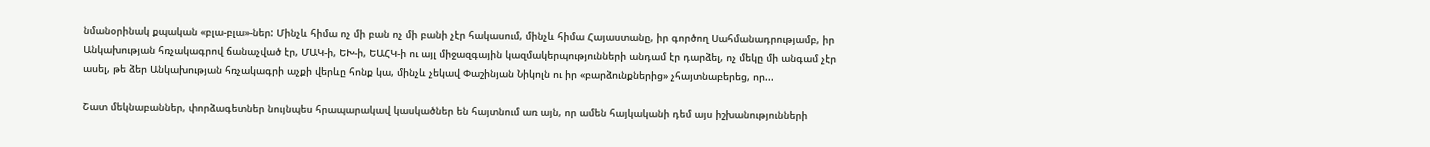նմանօրինակ քպական «բլա-բլա»-ներ: Մինչև հիմա ոչ մի բան ոչ մի բանի չէր հակասում, մինչև հիմա Հայաստանը, իր գործող Սահմանադրությամբ, իր Անկախության հռչակագրով ճանաչված էր, ՄԱԿ-ի, ԵԽ-ի, ԵԱՀԿ-ի ու այլ միջազգային կազմակերպությունների անդամ էր դարձել, ոչ մեկը մի անգամ չէր ասել, թե ձեր Անկախության հռչակագրի աչքի վերևը հոնք կա, մինչև չեկավ Փաշինյան Նիկոլն ու իր «բարձունքներից» չհայտնաբերեց, որ...

Շատ մեկնաբաններ, փորձագետներ նույնպես հրապարակավ կասկածներ են հայտնում առ այն, որ ամեն հայկականի դեմ այս իշխանությունների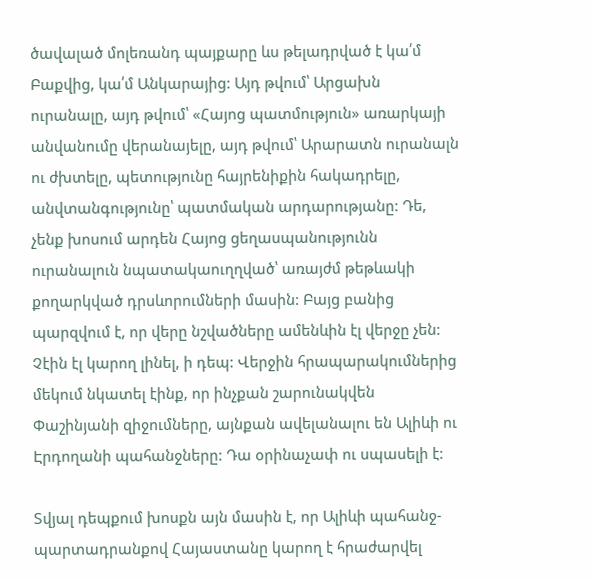ծավալած մոլեռանդ պայքարը ևս թելադրված է կա՛մ Բաքվից, կա՛մ Անկարայից: Այդ թվում՝ Արցախն ուրանալը, այդ թվում՝ «Հայոց պատմություն» առարկայի անվանումը վերանայելը, այդ թվում՝ Արարատն ուրանալն ու ժխտելը, պետությունը հայրենիքին հակադրելը, անվտանգությունը՝ պատմական արդարությանը: Դե, չենք խոսում արդեն Հայոց ցեղասպանությունն ուրանալուն նպատակաուղղված՝ առայժմ թեթևակի քողարկված դրսևորումների մասին: Բայց բանից պարզվում է, որ վերը նշվածները ամենևին էլ վերջը չեն: Չէին էլ կարող լինել, ի դեպ: Վերջին հրապարակումներից մեկում նկատել էինք, որ ինչքան շարունակվեն Փաշինյանի զիջումները, այնքան ավելանալու են Ալիևի ու Էրդողանի պահանջները: Դա օրինաչափ ու սպասելի է:

Տվյալ դեպքում խոսքն այն մասին է, որ Ալիևի պահանջ-պարտադրանքով Հայաստանը կարող է հրաժարվել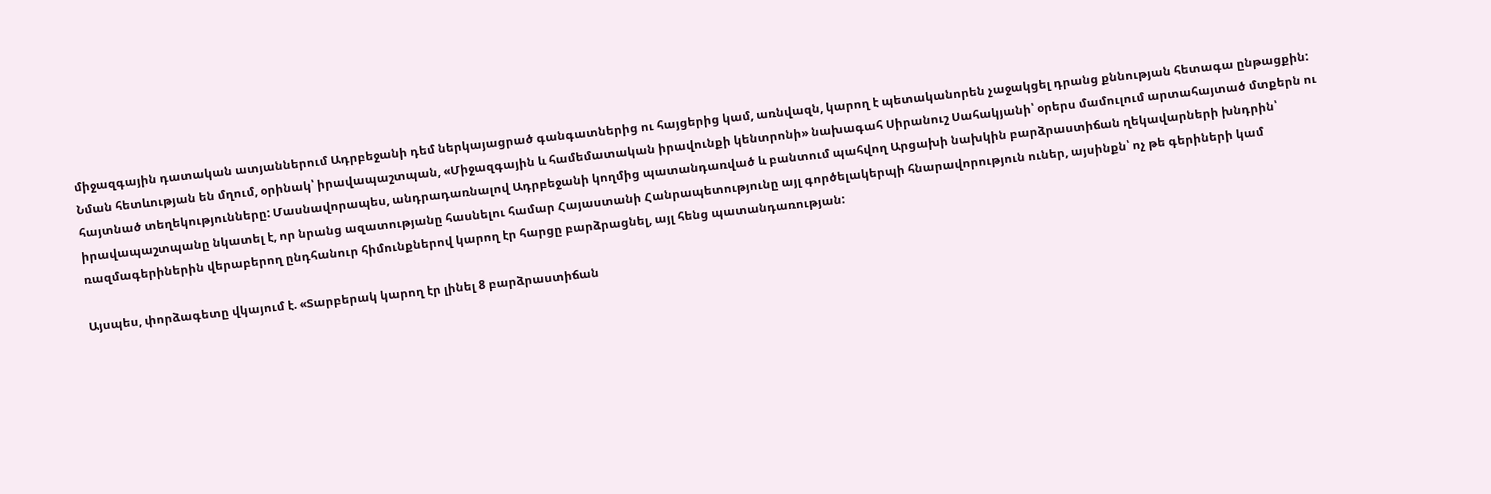միջազգային դատական ատյաններում Ադրբեջանի դեմ ներկայացրած գանգատներից ու հայցերից կամ, առնվազն, կարող է պետականորեն չաջակցել դրանց քննության հետագա ընթացքին: Նման հետևության են մղում, օրինակ՝ իրավապաշտպան, «Միջազգային և համեմատական իրավունքի կենտրոնի» նախագահ Սիրանուշ Սահակյանի՝ օրերս մամուլում արտահայտած մտքերն ու հայտնած տեղեկությունները: Մասնավորապես, անդրադառնալով Ադրբեջանի կողմից պատանդառված և բանտում պահվող Արցախի նախկին բարձրաստիճան ղեկավարների խնդրին՝ իրավապաշտպանը նկատել է, որ նրանց ազատությանը հասնելու համար Հայաստանի Հանրապետությունը այլ գործելակերպի հնարավորություն ուներ, այսինքն՝ ոչ թե գերիների կամ ռազմագերիներին վերաբերող ընդհանուր հիմունքներով կարող էր հարցը բարձրացնել, այլ հենց պատանդառության:

Այսպես, փորձագետը վկայում է. «Տարբերակ կարող էր լինել 8 բարձրաստիճան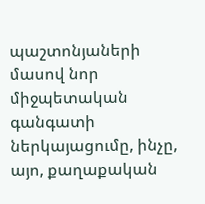պաշտոնյաների մասով նոր միջպետական գանգատի ներկայացումը, ինչը, այո, քաղաքական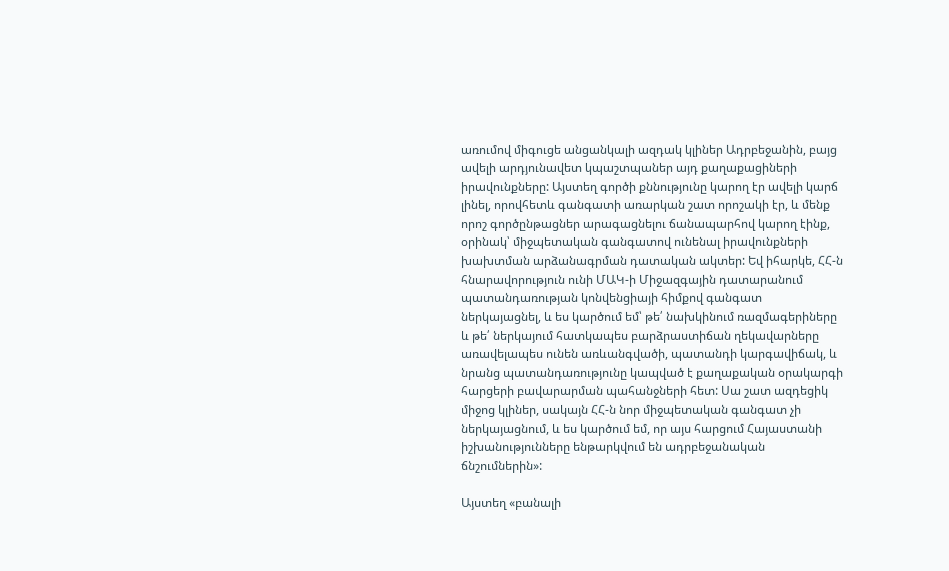առումով միգուցե անցանկալի ազդակ կլիներ Ադրբեջանին, բայց ավելի արդյունավետ կպաշտպաներ այդ քաղաքացիների իրավունքները: Այստեղ գործի քննությունը կարող էր ավելի կարճ լինել, որովհետև գանգատի առարկան շատ որոշակի էր, և մենք որոշ գործընթացներ արագացնելու ճանապարհով կարող էինք, օրինակ՝ միջպետական գանգատով ունենալ իրավունքների խախտման արձանագրման դատական ակտեր: Եվ իհարկե, ՀՀ-ն հնարավորություն ունի ՄԱԿ-ի Միջազգային դատարանում պատանդառության կոնվենցիայի հիմքով գանգատ ներկայացնել, և ես կարծում եմ՝ թե՛ նախկինում ռազմագերիները և թե՛ ներկայում հատկապես բարձրաստիճան ղեկավարները առավելապես ունեն առևանգվածի, պատանդի կարգավիճակ, և նրանց պատանդառությունը կապված է քաղաքական օրակարգի հարցերի բավարարման պահանջների հետ: Սա շատ ազդեցիկ միջոց կլիներ, սակայն ՀՀ-ն նոր միջպետական գանգատ չի ներկայացնում, և ես կարծում եմ, որ այս հարցում Հայաստանի իշխանությունները ենթարկվում են ադրբեջանական ճնշումներին»:

Այստեղ «բանալի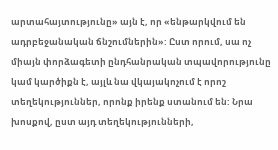արտահայտությունը» այն է, որ «ենթարկվում են ադրբեջանական ճնշումներին»: Ըստ որում, սա ոչ միայն փորձագետի ընդհանրական տպավորությունը կամ կարծիքն է, այլև նա վկայակոչում է որոշ տեղեկություններ, որոնք իրենք ստանում են: Նրա խոսքով, ըստ այդ տեղեկությունների,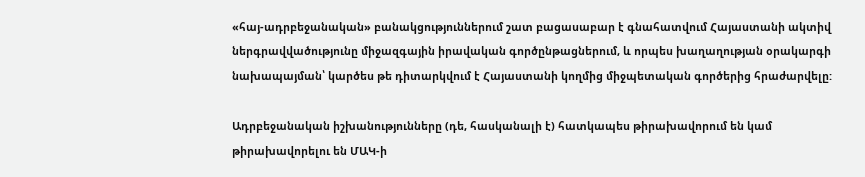«հայ-ադրբեջանական» բանակցություններում շատ բացասաբար է գնահատվում Հայաստանի ակտիվ ներգրավվածությունը միջազգային իրավական գործընթացներում, և որպես խաղաղության օրակարգի նախապայման՝ կարծես թե դիտարկվում է Հայաստանի կողմից միջպետական գործերից հրաժարվելը:

Ադրբեջանական իշխանությունները (դե, հասկանալի է) հատկապես թիրախավորում են կամ թիրախավորելու են ՄԱԿ-ի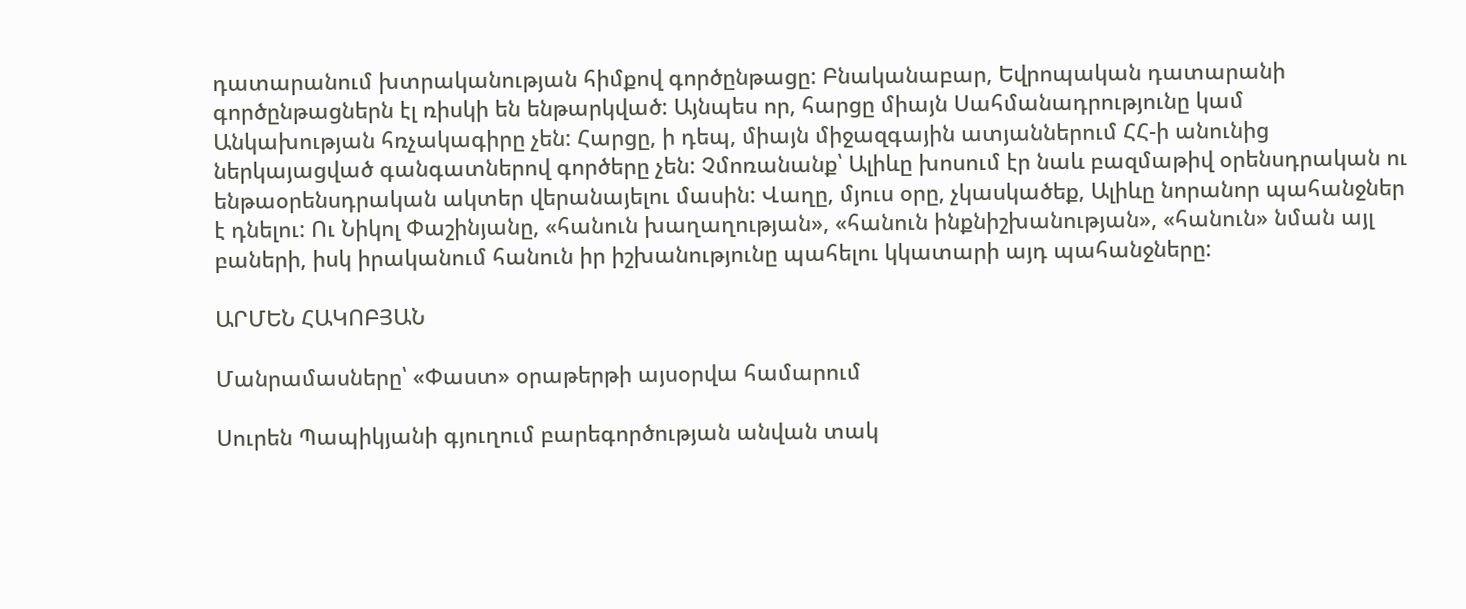դատարանում խտրականության հիմքով գործընթացը: Բնականաբար, Եվրոպական դատարանի գործընթացներն էլ ռիսկի են ենթարկված: Այնպես որ, հարցը միայն Սահմանադրությունը կամ Անկախության հռչակագիրը չեն: Հարցը, ի դեպ, միայն միջազգային ատյաններում ՀՀ-ի անունից ներկայացված գանգատներով գործերը չեն: Չմոռանանք՝ Ալիևը խոսում էր նաև բազմաթիվ օրենսդրական ու ենթաօրենսդրական ակտեր վերանայելու մասին: Վաղը, մյուս օրը, չկասկածեք, Ալիևը նորանոր պահանջներ է դնելու: Ու Նիկոլ Փաշինյանը, «հանուն խաղաղության», «հանուն ինքնիշխանության», «հանուն» նման այլ բաների, իսկ իրականում հանուն իր իշխանությունը պահելու կկատարի այդ պահանջները:

ԱՐՄԵՆ ՀԱԿՈԲՅԱՆ

Մանրամասները՝ «Փաստ» օրաթերթի այսօրվա համարում

Սուրեն Պապիկյանի գյուղում բարեգործության անվան տակ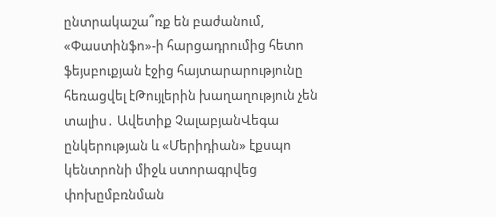ընտրակաշա՞ռք են բաժանում, «Փաստինֆո»-ի հարցադրումից հետո ֆեյսբուքյան էջից հայտարարությունը հեռացվել էԹույլերին խաղաղություն չեն տալիս․ Ավետիք ՉալաբյանՎեգա ընկերության և «Մերիդիան» էքսպո կենտրոնի միջև ստորագրվեց փոխըմբռնման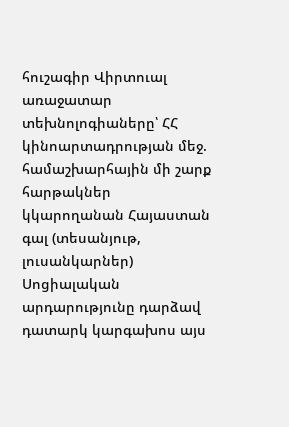հուշագիր Վիրտուալ առաջատար տեխնոլոգիաները՝ ՀՀ կինոարտադրության մեջ. համաշխարհային մի շարք հարթակներ կկարողանան Հայաստան գալ (տեսանյութ, լուսանկարներ) Սոցիալական արդարությունը դարձավ դատարկ կարգախոս այս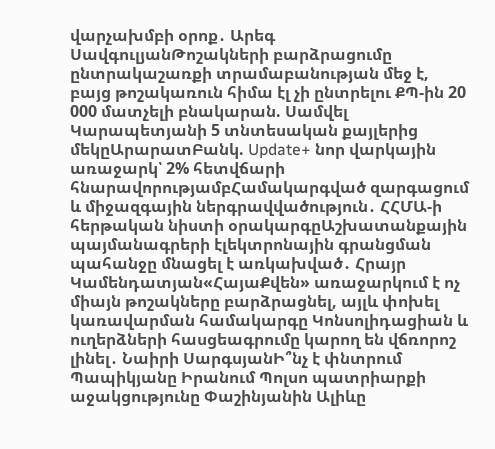վարչախմբի օրոք․ Արեգ ՍավգուլյանԹոշակների բարձրացումը ընտրակաշառքի տրամաբանության մեջ է, բայց թոշակառուն հիմա էլ չի ընտրելու ՔՊ-ին 20 000 մատչելի բնակարան. Սամվել Կարապետյանի 5 տնտեսական քայլերից մեկըԱրարատԲանկ. Update+ նոր վարկային առաջարկ՝ 2% հետվճարի հնարավորությամբՀամակարգված զարգացում և միջազգային ներգրավվածություն․ ՀՀՄԱ-ի հերթական նիստի օրակարգըԱշխատանքային պայմանագրերի էլեկտրոնային գրանցման պահանջը մնացել է առկախված․ Հրայր Կամենդատյան«ՀայաՔվեն» առաջարկում է ոչ միայն թոշակները բարձրացնել, այլև փոխել կառավարման համակարգը Կոնսոլիդացիան և ուղերձների հասցեագրումը կարող են վճռորոշ լինել․ Նաիրի ՍարգսյանԻ՞նչ է փնտրում Պապիկյանը Իրանում Պոլսո պատրիարքի աջակցությունը Փաշինյանին Ալիևը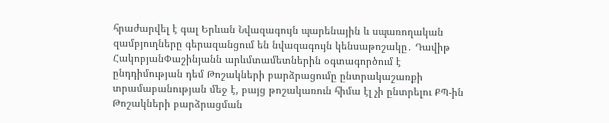հրաժարվել է գալ Երևան Նվազագույն պարենային և սպառողական զամբյուղները գերազանցում են նվազագույն կենսաթոշակը․ Դավիթ ՀակոբյանՓաշինյանն արևմտամետներին օգտագործում է ընդդիմության դեմ Թոշակների բարձրացումը ընտրակաշառքի տրամաբանության մեջ է, բայց թոշակառուն հիմա էլ չի ընտրելու ՔՊ-ին Թոշակների բարձրացման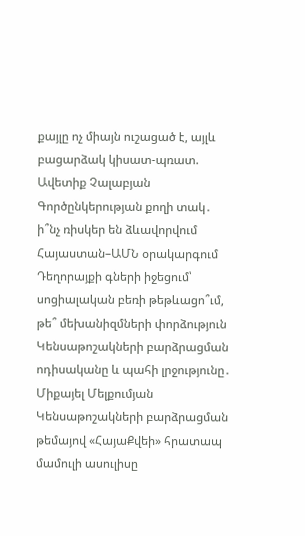քայլը ոչ միայն ուշացած է, այլև բացարձակ կիսատ-պռատ. Ավետիք Չալաբյան Գործընկերության քողի տակ․ ի՞նչ ռիսկեր են ձևավորվում Հայաստան–ԱՄՆ օրակարգում Դեղորայքի գների իջեցում՝ սոցիալական բեռի թեթևացո՞ւմ, թե՞ մեխանիզմների փորձություն Կենսաթոշակների բարձրացման ոդիսականը և պահի լրջությունը․ Միքայել Մելքումյան Կենսաթոշակների բարձրացման թեմայով «ՀայաՔվեի» հրատապ մամուլի ասուլիսը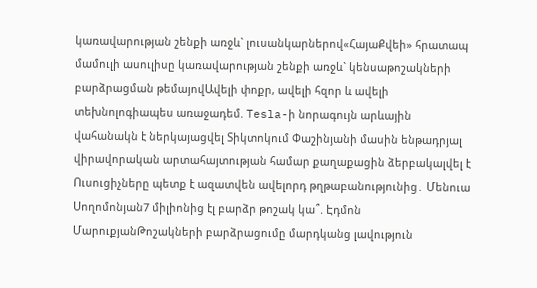կառավարության շենքի առջև` լուսանկարներով«ՀայաՔվեի» հրատապ մամուլի ասուլիսը կառավարության շենքի առջև` կենսաթոշակների բարձրացման թեմայովԱվելի փոքր, ավելի հզոր և ավելի տեխնոլոգիապես առաջադեմ. Tesla-ի նորագույն արևային վահանակն է ներկայացվել Տիկտոկում Փաշինյանի մասին ենթադրյալ վիրավորական արտահայտության համար քաղաքացին ձերբակալվել է Ուսուցիչները պետք է ազատվեն ավելորդ թղթաբանությունից․ Մենուա Սողոմոնյան7 միլիոնից էլ բարձր թոշակ կա՞. Էդմոն ՄարուքյանԹոշակների բարձրացումը մարդկանց լավություն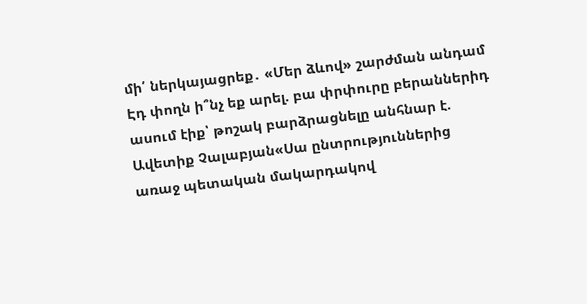մի՛ ներկայացրեք․ «Մեր ձևով» շարժման անդամ Էդ փողն ի՞նչ եք արել. բա փրփուրը բերաններիդ ասում էիք՝ թոշակ բարձրացնելը անհնար է. Ավետիք Չալաբյան«Սա ընտրություններից առաջ պետական մակարդակով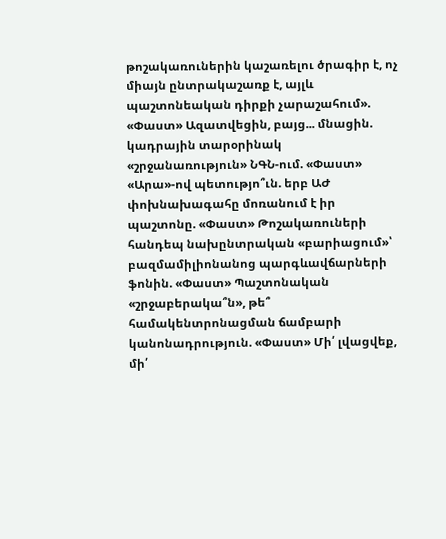թոշակառուներին կաշառելու ծրագիր է, ոչ միայն ընտրակաշառք է, այլև պաշտոնեական դիրքի չարաշահում». «Փաստ» Ազատվեցին, բայց... մնացին. կադրային տարօրինակ «շրջանառություն» ՆԳՆ-ում. «Փաստ» «Արա»-ով պետությո՞ւն. երբ ԱԺ փոխնախագահը մոռանում է իր պաշտոնը. «Փաստ» Թոշակառուների հանդեպ նախընտրական «բարիացում»՝ բազմամիլիոնանոց պարգևավճարների ֆոնին. «Փաստ» Պաշտոնական «շրջաբերակա՞ն», թե՞ համակենտրոնացման ճամբարի կանոնադրություն. «Փաստ» Մի՛ լվացվեք, մի՛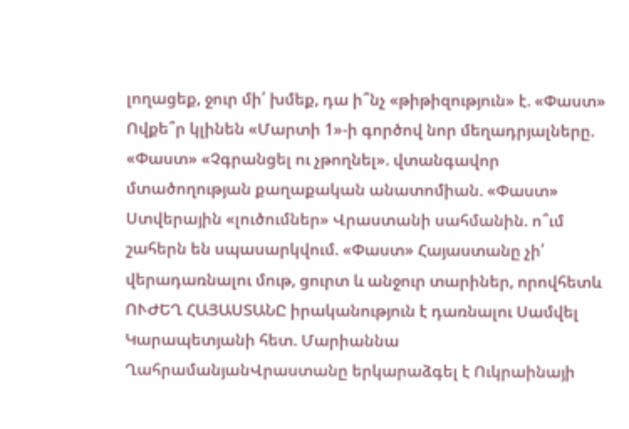լողացեք, ջուր մի՛ խմեք, դա ի՞նչ «թիթիզություն» է. «Փաստ» Ովքե՞ր կլինեն «Մարտի 1»-ի գործով նոր մեղադրյալները. «Փաստ» «Չգրանցել ու չթողնել». վտանգավոր մտածողության քաղաքական անատոմիան. «Փաստ» Ստվերային «լուծումներ» Վրաստանի սահմանին. ո՞ւմ շահերն են սպասարկվում. «Փաստ» Հայաստանը չի՛ վերադառնալու մութ, ցուրտ և անջուր տարիներ, որովհետև ՈՒԺԵՂ ՀԱՅԱՍՏԱՆԸ իրականություն է դառնալու Սամվել Կարապետյանի հետ. Մարիաննա ՂահրամանյանՎրաստանը երկարաձգել է Ուկրաինայի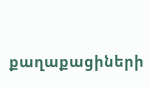քաղաքացիների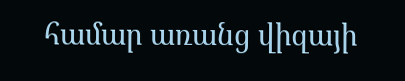համար առանց վիզայի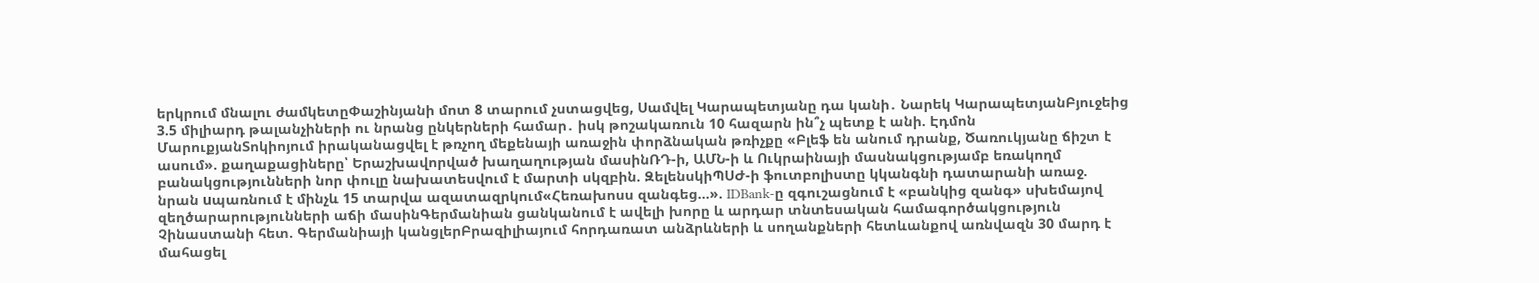երկրում մնալու ժամկետըՓաշինյանի մոտ 8 տարում չստացվեց, Սամվել Կարապետյանը դա կանի․ Նարեկ ԿարապետյանԲյուջեից 3.5 միլիարդ թալանչիների ու նրանց ընկերների համար․ իսկ թոշակառուն 10 հազարն ին՞չ պետք է անի. Էդմոն ՄարուքյանՏոկիոյում իրականացվել է թռչող մեքենայի առաջին փորձնական թռիչքը «Բլեֆ են անում դրանք, Ծառուկյանը ճիշտ է ասում». քաղաքացիները՝ Երաշխավորված խաղաղության մասինՌԴ-ի, ԱՄՆ-ի և Ուկրաինայի մասնակցությամբ եռակողմ բանակցությունների նոր փուլը նախատեսվում է մարտի սկզբին. ԶելենսկիՊՍԺ-ի ֆուտբոլիստը կկանգնի դատարանի առաջ. նրան uպառնում է մինչև 15 տարվա ազատազրկում«Հեռախոսս զանգեց…». IDBank-ը զգուշացնում է «բանկից զանգ» սխեմայով զեղծարարությունների աճի մասինԳերմանիան ցանկանում է ավելի խորը և արդար տնտեսական համագործակցություն Չինաստանի հետ. Գերմանիայի կանցլերԲրազիլիայում հորդառատ անձրևների և սողանքների հետևանքով առնվազն 30 մարդ է մահացել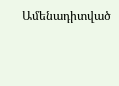Ամենադիտված